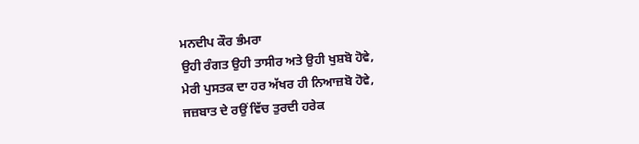ਮਨਦੀਪ ਕੌਰ ਭੰਮਰਾ
ਉਹੀ ਰੰਗਤ ਉਹੀ ਤਾਸੀਰ ਅਤੇ ਉਹੀ ਖੁਸ਼ਬੋ ਹੋਵੇ,
ਮੇਰੀ ਪੁਸਤਕ ਦਾ ਹਰ ਅੱਖਰ ਹੀ ਨਿਆਜ਼ਬੋ ਹੋਵੇ,
ਜਜ਼ਬਾਤ ਦੇ ਰਉਂ ਵਿੱਚ ਤੁਰਦੀ ਹਰੇਕ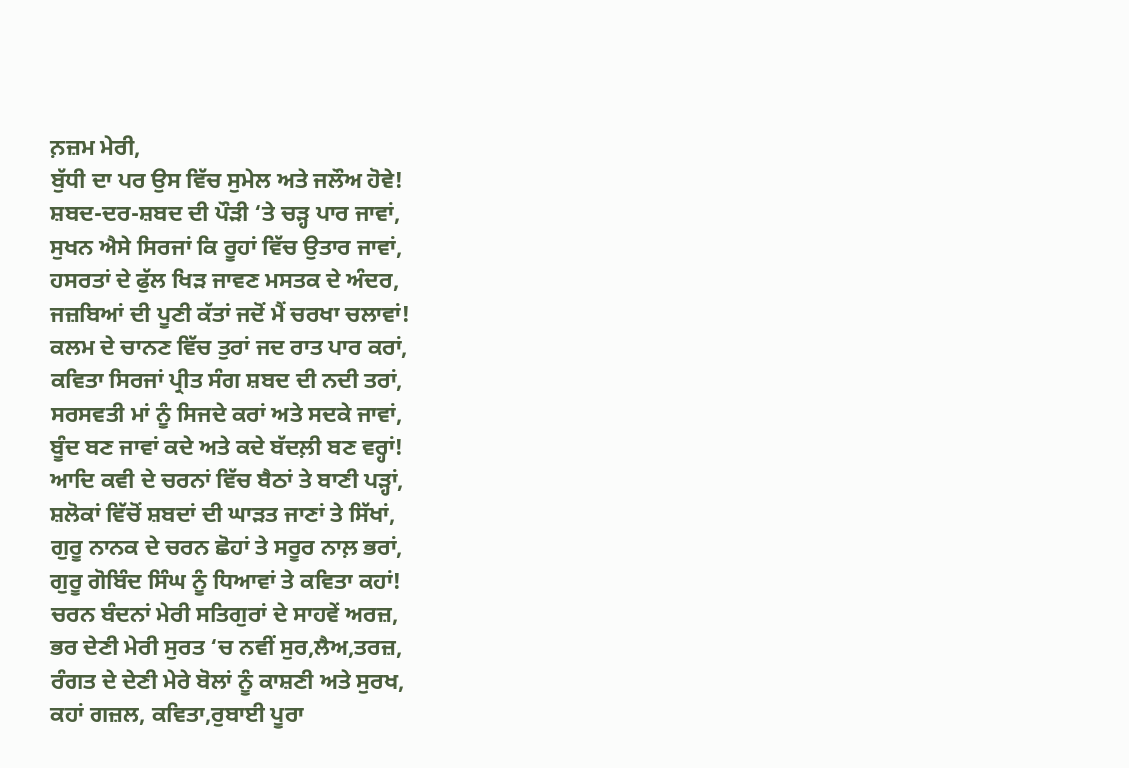ਨ਼ਜ਼ਮ ਮੇਰੀ,
ਬੁੱਧੀ ਦਾ ਪਰ ਉਸ ਵਿੱਚ ਸੁਮੇਲ ਅਤੇ ਜਲੌਅ ਹੋਵੇ!
ਸ਼ਬਦ-ਦਰ-ਸ਼ਬਦ ਦੀ ਪੌੜੀ ‘ਤੇ ਚੜ੍ਹ ਪਾਰ ਜਾਵਾਂ,
ਸੁਖਨ ਐਸੇ ਸਿਰਜਾਂ ਕਿ ਰੂਹਾਂ ਵਿੱਚ ਉਤਾਰ ਜਾਵਾਂ,
ਹਸਰਤਾਂ ਦੇ ਫੁੱਲ ਖਿੜ ਜਾਵਣ ਮਸਤਕ ਦੇ ਅੰਦਰ,
ਜਜ਼ਬਿਆਂ ਦੀ ਪੂਣੀ ਕੱਤਾਂ ਜਦੋਂ ਮੈਂ ਚਰਖਾ ਚਲਾਵਾਂ!
ਕਲਮ ਦੇ ਚਾਨਣ ਵਿੱਚ ਤੁਰਾਂ ਜਦ ਰਾਤ ਪਾਰ ਕਰਾਂ,
ਕਵਿਤਾ ਸਿਰਜਾਂ ਪ੍ਰੀਤ ਸੰਗ ਸ਼ਬਦ ਦੀ ਨਦੀ ਤਰਾਂ,
ਸਰਸਵਤੀ ਮਾਂ ਨੂੰ ਸਿਜਦੇ ਕਰਾਂ ਅਤੇ ਸਦਕੇ ਜਾਵਾਂ,
ਬੂੰਦ ਬਣ ਜਾਵਾਂ ਕਦੇ ਅਤੇ ਕਦੇ ਬੱਦਲ਼ੀ ਬਣ ਵਰ੍ਹਾਂ!
ਆਦਿ ਕਵੀ ਦੇ ਚਰਨਾਂ ਵਿੱਚ ਬੈਠਾਂ ਤੇ ਬਾਣੀ ਪੜ੍ਹਾਂ,
ਸ਼ਲੋਕਾਂ ਵਿੱਚੋਂ ਸ਼ਬਦਾਂ ਦੀ ਘਾੜਤ ਜਾਣਾਂ ਤੇ ਸਿੱਖਾਂ,
ਗੁਰੂ ਨਾਨਕ ਦੇ ਚਰਨ ਛੋਹਾਂ ਤੇ ਸਰੂਰ ਨਾਲ਼ ਭਰਾਂ,
ਗੁਰੂ ਗੋਬਿੰਦ ਸਿੰਘ ਨੂੰ ਧਿਆਵਾਂ ਤੇ ਕਵਿਤਾ ਕਹਾਂ!
ਚਰਨ ਬੰਦਨਾਂ ਮੇਰੀ ਸਤਿਗੁਰਾਂ ਦੇ ਸਾਹਵੇਂ ਅਰਜ਼,
ਭਰ ਦੇਣੀ ਮੇਰੀ ਸੁਰਤ ‘ਚ ਨਵੀਂ ਸੁਰ,ਲੈਅ,ਤਰਜ਼,
ਰੰਗਤ ਦੇ ਦੇਣੀ ਮੇਰੇ ਬੋਲਾਂ ਨੂੰ ਕਾਸ਼ਣੀ ਅਤੇ ਸੁਰਖ,
ਕਹਾਂ ਗਜ਼ਲ, ਕਵਿਤਾ,ਰੁਬਾਈ ਪੂਰਾ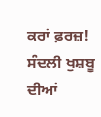ਕਰਾਂ ਫ਼ਰਜ਼!
ਸੰਦਲੀ ਖੁਸ਼ਬੂ ਦੀਆਂ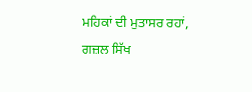ਮਹਿਕਾਂ ਦੀ ਮੁਤਾਸਰ ਰਹਾਂ,
ਗਜ਼ਲ ਸਿੱਖ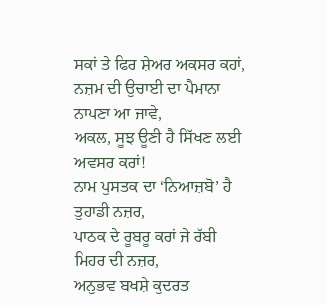ਸਕਾਂ ਤੇ ਫਿਰ ਸ਼ੇਅਰ ਅਕਸਰ ਕਹਾਂ,
ਨਜ਼ਮ ਦੀ ਉਚਾਈ ਦਾ ਪੈਮਾਨਾ ਨਾਪਣਾ ਆ ਜਾਵੇ,
ਅਕਲ, ਸੂਝ ਊਣੀ ਹੈ ਸਿੱਖਣ ਲਈ ਅਵਸਰ ਕਰਾਂ!
ਨਾਮ ਪੁਸਤਕ ਦਾ ‘ਨਿਆਜ਼ਬੋ’ ਹੈ ਤੁਹਾਡੀ ਨਜ਼ਰ,
ਪਾਠਕ ਦੇ ਰੂਬਰੂ ਕਰਾਂ ਜੇ ਰੱਬੀ ਮਿਹਰ ਦੀ ਨਜ਼ਰ,
ਅਨੁਭਵ ਬਖਸ਼ੇ ਕੁਦਰਤ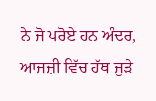ਨੇ ਜੋ ਪਰੋਏ ਹਨ ਅੰਦਰ,
ਆਜਜ਼ੀ ਵਿੱਚ ਹੱਥ ਜੁੜੇ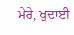ਮੇਰੇ, ਖੁਦਾਈ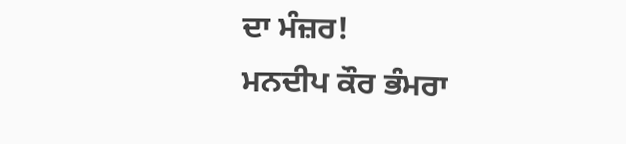ਦਾ ਮੰਜ਼ਰ!
ਮਨਦੀਪ ਕੌਰ ਭੰਮਰਾ